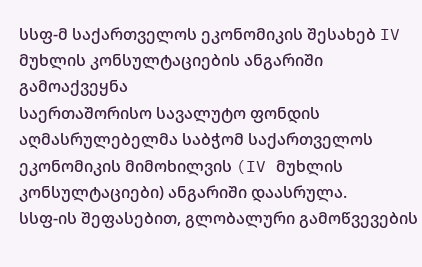სსფ-მ საქართველოს ეკონომიკის შესახებ IV მუხლის კონსულტაციების ანგარიში გამოაქვეყნა
საერთაშორისო სავალუტო ფონდის აღმასრულებელმა საბჭომ საქართველოს ეკონომიკის მიმოხილვის (IV მუხლის კონსულტაციები) ანგარიში დაასრულა.
სსფ-ის შეფასებით, გლობალური გამოწვევების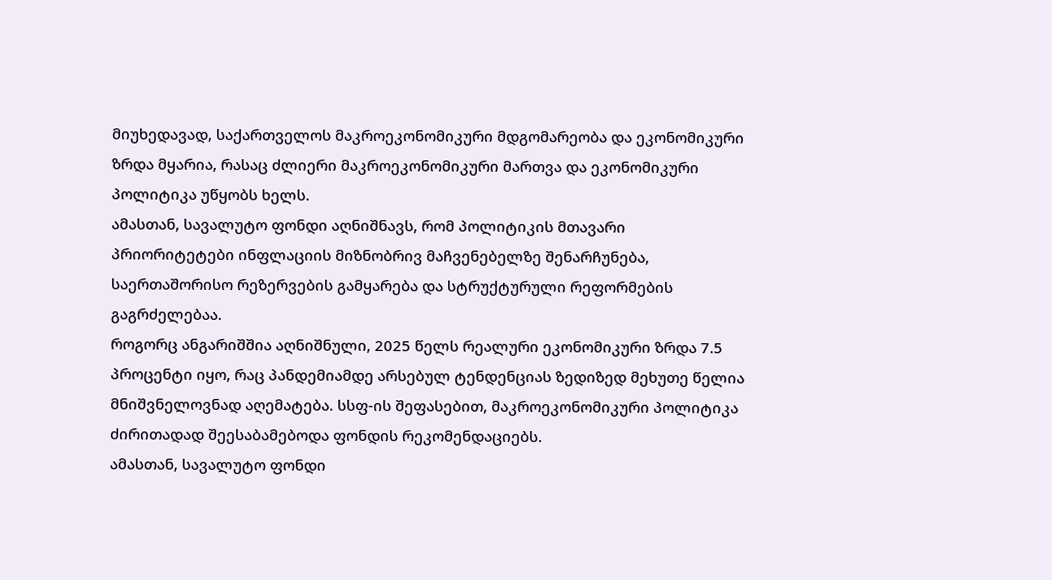მიუხედავად, საქართველოს მაკროეკონომიკური მდგომარეობა და ეკონომიკური ზრდა მყარია, რასაც ძლიერი მაკროეკონომიკური მართვა და ეკონომიკური პოლიტიკა უწყობს ხელს.
ამასთან, სავალუტო ფონდი აღნიშნავს, რომ პოლიტიკის მთავარი პრიორიტეტები ინფლაციის მიზნობრივ მაჩვენებელზე შენარჩუნება, საერთაშორისო რეზერვების გამყარება და სტრუქტურული რეფორმების გაგრძელებაა.
როგორც ანგარიშშია აღნიშნული, 2025 წელს რეალური ეკონომიკური ზრდა 7.5 პროცენტი იყო, რაც პანდემიამდე არსებულ ტენდენციას ზედიზედ მეხუთე წელია მნიშვნელოვნად აღემატება. სსფ-ის შეფასებით, მაკროეკონომიკური პოლიტიკა ძირითადად შეესაბამებოდა ფონდის რეკომენდაციებს.
ამასთან, სავალუტო ფონდი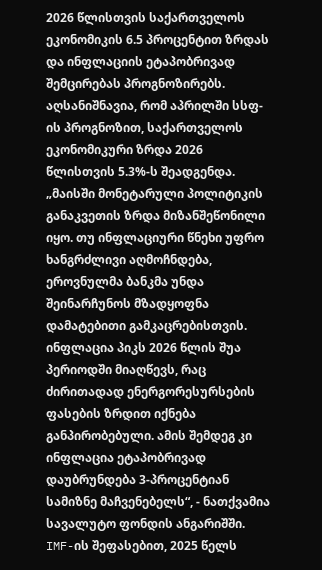2026 წლისთვის საქართველოს ეკონომიკის 6.5 პროცენტით ზრდას და ინფლაციის ეტაპობრივად შემცირებას პროგნოზირებს. აღსანიშნავია, რომ აპრილში სსფ-ის პროგნოზით, საქართველოს ეკონომიკური ზრდა 2026 წლისთვის 5.3%-ს შეადგენდა.
„მაისში მონეტარული პოლიტიკის განაკვეთის ზრდა მიზანშეწონილი იყო. თუ ინფლაციური წნეხი უფრო ხანგრძლივი აღმოჩნდება, ეროვნულმა ბანკმა უნდა შეინარჩუნოს მზადყოფნა დამატებითი გამკაცრებისთვის. ინფლაცია პიკს 2026 წლის შუა პერიოდში მიაღწევს, რაც ძირითადად ენერგორესურსების ფასების ზრდით იქნება განპირობებული. ამის შემდეგ კი ინფლაცია ეტაპობრივად დაუბრუნდება 3-პროცენტიან სამიზნე მაჩვენებელს“, - ნათქვამია სავალუტო ფონდის ანგარიშში.
IMF-ის შეფასებით, 2025 წელს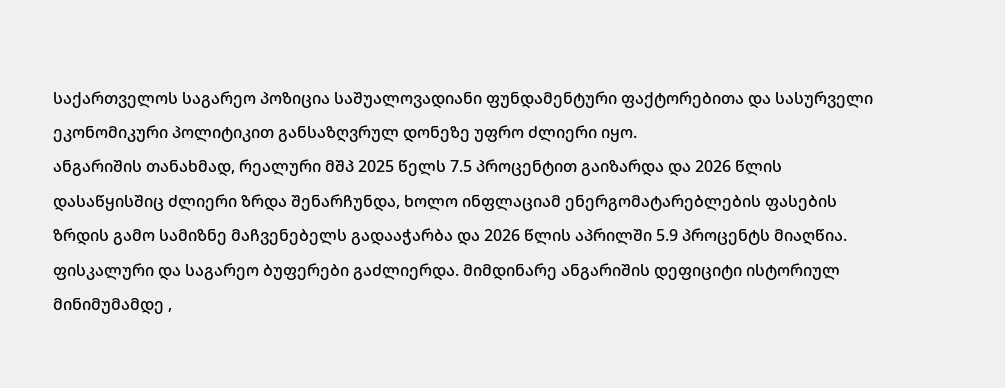საქართველოს საგარეო პოზიცია საშუალოვადიანი ფუნდამენტური ფაქტორებითა და სასურველი ეკონომიკური პოლიტიკით განსაზღვრულ დონეზე უფრო ძლიერი იყო.
ანგარიშის თანახმად, რეალური მშპ 2025 წელს 7.5 პროცენტით გაიზარდა და 2026 წლის დასაწყისშიც ძლიერი ზრდა შენარჩუნდა, ხოლო ინფლაციამ ენერგომატარებლების ფასების ზრდის გამო სამიზნე მაჩვენებელს გადააჭარბა და 2026 წლის აპრილში 5.9 პროცენტს მიაღწია. ფისკალური და საგარეო ბუფერები გაძლიერდა. მიმდინარე ანგარიშის დეფიციტი ისტორიულ მინიმუმამდე ,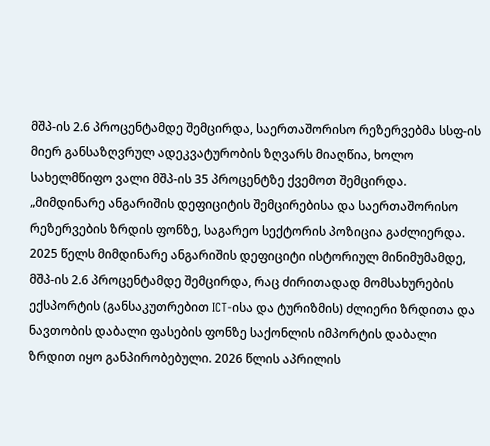მშპ-ის 2.6 პროცენტამდე შემცირდა, საერთაშორისო რეზერვებმა სსფ-ის მიერ განსაზღვრულ ადეკვატურობის ზღვარს მიაღწია, ხოლო სახელმწიფო ვალი მშპ-ის 35 პროცენტზე ქვემოთ შემცირდა.
„მიმდინარე ანგარიშის დეფიციტის შემცირებისა და საერთაშორისო რეზერვების ზრდის ფონზე, საგარეო სექტორის პოზიცია გაძლიერდა. 2025 წელს მიმდინარე ანგარიშის დეფიციტი ისტორიულ მინიმუმამდე, მშპ-ის 2.6 პროცენტამდე შემცირდა, რაც ძირითადად მომსახურების ექსპორტის (განსაკუთრებით ICT-ისა და ტურიზმის) ძლიერი ზრდითა და ნავთობის დაბალი ფასების ფონზე საქონლის იმპორტის დაბალი ზრდით იყო განპირობებული. 2026 წლის აპრილის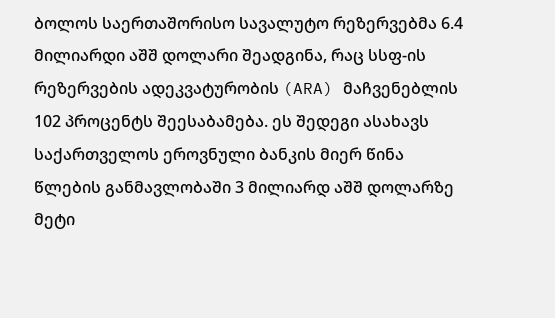ბოლოს საერთაშორისო სავალუტო რეზერვებმა 6.4 მილიარდი აშშ დოლარი შეადგინა, რაც სსფ-ის რეზერვების ადეკვატურობის (ARA) მაჩვენებლის 102 პროცენტს შეესაბამება. ეს შედეგი ასახავს საქართველოს ეროვნული ბანკის მიერ წინა წლების განმავლობაში 3 მილიარდ აშშ დოლარზე მეტი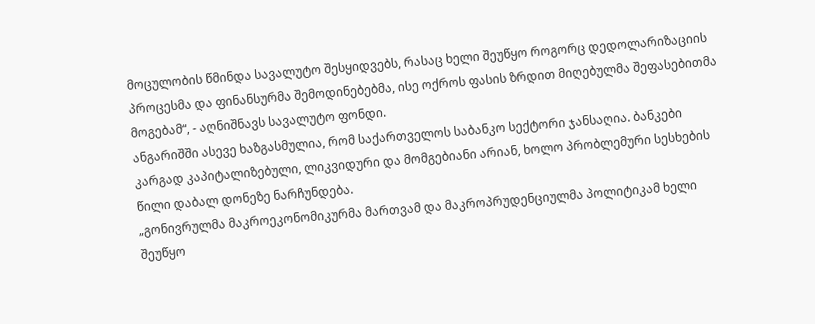მოცულობის წმინდა სავალუტო შესყიდვებს, რასაც ხელი შეუწყო როგორც დედოლარიზაციის პროცესმა და ფინანსურმა შემოდინებებმა, ისე ოქროს ფასის ზრდით მიღებულმა შეფასებითმა მოგებამ“, - აღნიშნავს სავალუტო ფონდი.
ანგარიშში ასევე ხაზგასმულია, რომ საქართველოს საბანკო სექტორი ჯანსაღია. ბანკები კარგად კაპიტალიზებული, ლიკვიდური და მომგებიანი არიან, ხოლო პრობლემური სესხების წილი დაბალ დონეზე ნარჩუნდება.
„გონივრულმა მაკროეკონომიკურმა მართვამ და მაკროპრუდენციულმა პოლიტიკამ ხელი შეუწყო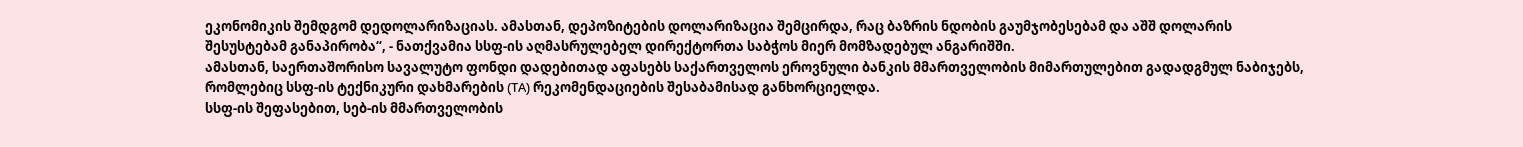ეკონომიკის შემდგომ დედოლარიზაციას. ამასთან, დეპოზიტების დოლარიზაცია შემცირდა, რაც ბაზრის ნდობის გაუმჯობესებამ და აშშ დოლარის შესუსტებამ განაპირობა“, - ნათქვამია სსფ-ის აღმასრულებელ დირექტორთა საბჭოს მიერ მომზადებულ ანგარიშში.
ამასთან, საერთაშორისო სავალუტო ფონდი დადებითად აფასებს საქართველოს ეროვნული ბანკის მმართველობის მიმართულებით გადადგმულ ნაბიჯებს, რომლებიც სსფ-ის ტექნიკური დახმარების (TA) რეკომენდაციების შესაბამისად განხორციელდა.
სსფ-ის შეფასებით, სებ-ის მმართველობის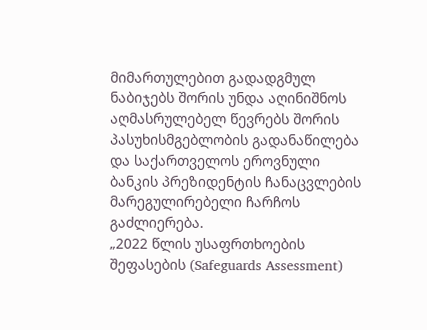მიმართულებით გადადგმულ ნაბიჯებს შორის უნდა აღინიშნოს აღმასრულებელ წევრებს შორის პასუხისმგებლობის გადანაწილება და საქართველოს ეროვნული ბანკის პრეზიდენტის ჩანაცვლების მარეგულირებელი ჩარჩოს გაძლიერება.
„2022 წლის უსაფრთხოების შეფასების (Safeguards Assessment)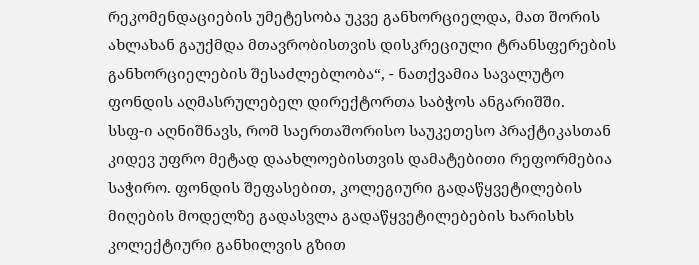რეკომენდაციების უმეტესობა უკვე განხორციელდა, მათ შორის ახლახან გაუქმდა მთავრობისთვის დისკრეციული ტრანსფერების განხორციელების შესაძლებლობა“, - ნათქვამია სავალუტო ფონდის აღმასრულებელ დირექტორთა საბჭოს ანგარიშში.
სსფ-ი აღნიშნავს, რომ საერთაშორისო საუკეთესო პრაქტიკასთან კიდევ უფრო მეტად დაახლოებისთვის დამატებითი რეფორმებია საჭირო. ფონდის შეფასებით, კოლეგიური გადაწყვეტილების მიღების მოდელზე გადასვლა გადაწყვეტილებების ხარისხს კოლექტიური განხილვის გზით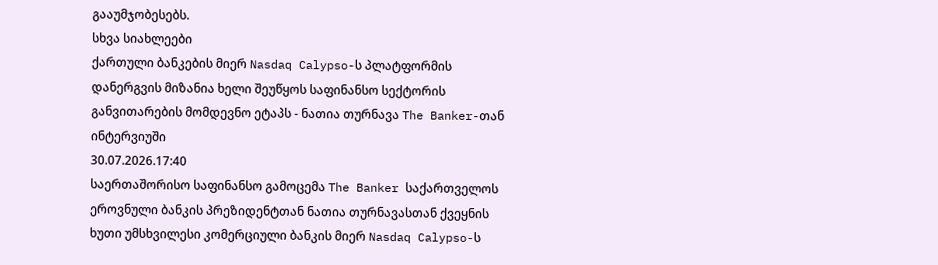გააუმჯობესებს.
სხვა სიახლეები
ქართული ბანკების მიერ Nasdaq Calypso-ს პლატფორმის დანერგვის მიზანია ხელი შეუწყოს საფინანსო სექტორის განვითარების მომდევნო ეტაპს - ნათია თურნავა The Banker-თან ინტერვიუში
30.07.2026.17:40
საერთაშორისო საფინანსო გამოცემა The Banker საქართველოს ეროვნული ბანკის პრეზიდენტთან ნათია თურნავასთან ქვეყნის ხუთი უმსხვილესი კომერციული ბანკის მიერ Nasdaq Calypso-ს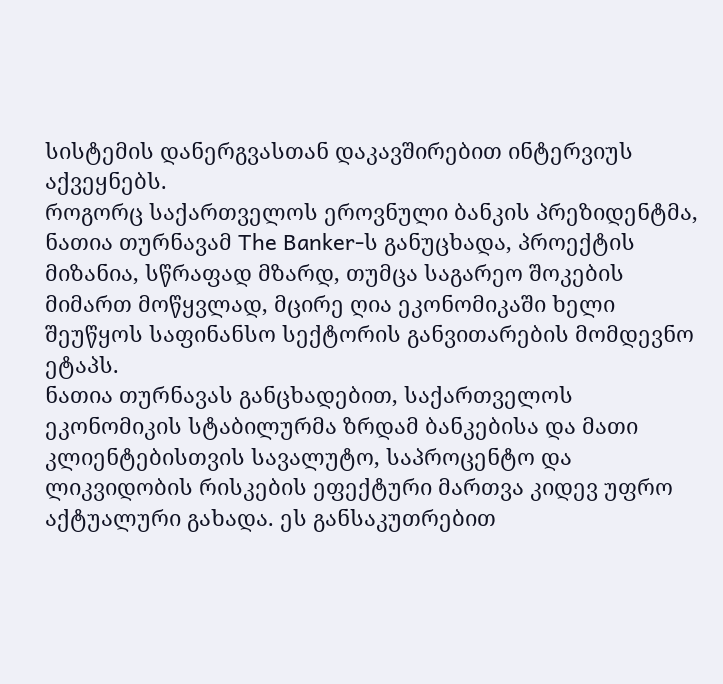სისტემის დანერგვასთან დაკავშირებით ინტერვიუს აქვეყნებს.
როგორც საქართველოს ეროვნული ბანკის პრეზიდენტმა, ნათია თურნავამ The Banker-ს განუცხადა, პროექტის მიზანია, სწრაფად მზარდ, თუმცა საგარეო შოკების მიმართ მოწყვლად, მცირე ღია ეკონომიკაში ხელი შეუწყოს საფინანსო სექტორის განვითარების მომდევნო ეტაპს.
ნათია თურნავას განცხადებით, საქართველოს ეკონომიკის სტაბილურმა ზრდამ ბანკებისა და მათი კლიენტებისთვის სავალუტო, საპროცენტო და ლიკვიდობის რისკების ეფექტური მართვა კიდევ უფრო აქტუალური გახადა. ეს განსაკუთრებით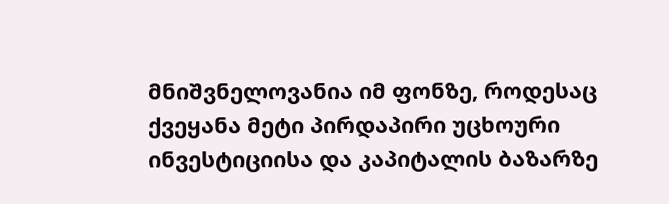მნიშვნელოვანია იმ ფონზე, როდესაც ქვეყანა მეტი პირდაპირი უცხოური ინვესტიციისა და კაპიტალის ბაზარზე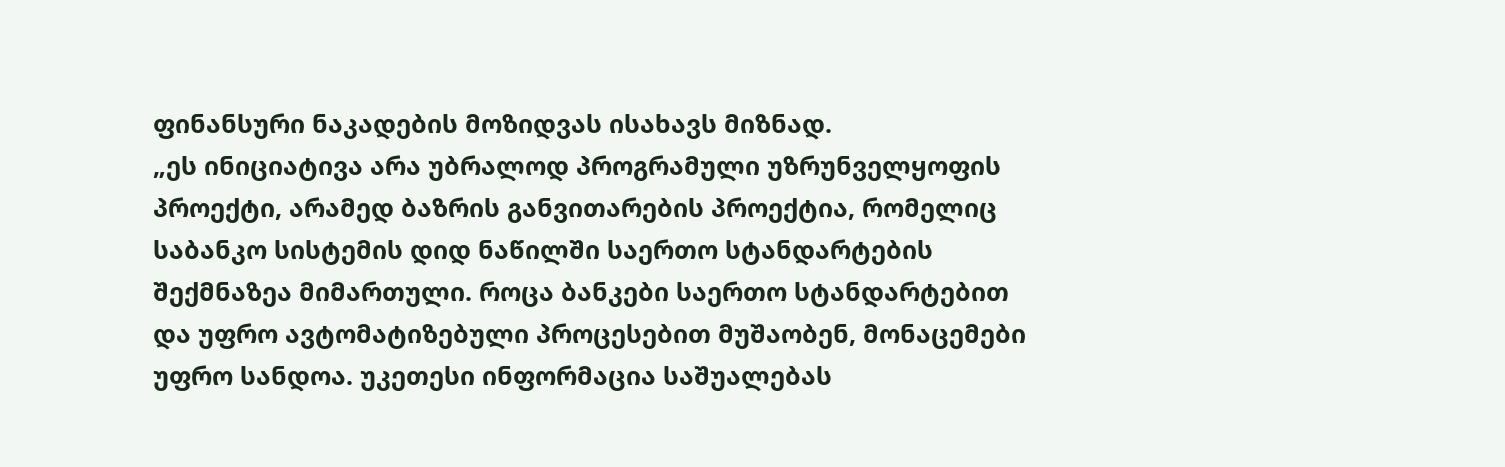ფინანსური ნაკადების მოზიდვას ისახავს მიზნად.
„ეს ინიციატივა არა უბრალოდ პროგრამული უზრუნველყოფის პროექტი, არამედ ბაზრის განვითარების პროექტია, რომელიც საბანკო სისტემის დიდ ნაწილში საერთო სტანდარტების შექმნაზეა მიმართული. როცა ბანკები საერთო სტანდარტებით და უფრო ავტომატიზებული პროცესებით მუშაობენ, მონაცემები უფრო სანდოა. უკეთესი ინფორმაცია საშუალებას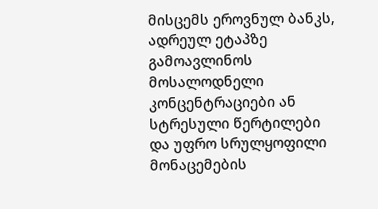მისცემს ეროვნულ ბანკს, ადრეულ ეტაპზე გამოავლინოს მოსალოდნელი კონცენტრაციები ან სტრესული წერტილები და უფრო სრულყოფილი მონაცემების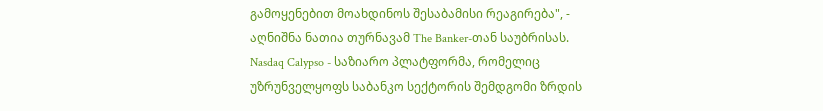გამოყენებით მოახდინოს შესაბამისი რეაგირება", - აღნიშნა ნათია თურნავამ The Banker-თან საუბრისას.
Nasdaq Calypso - საზიარო პლატფორმა, რომელიც უზრუნველყოფს საბანკო სექტორის შემდგომი ზრდის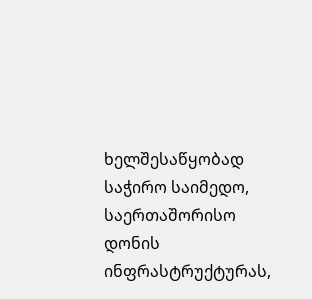ხელშესაწყობად საჭირო საიმედო, საერთაშორისო დონის ინფრასტრუქტურას,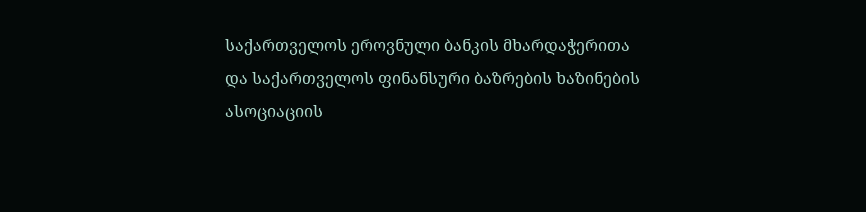საქართველოს ეროვნული ბანკის მხარდაჭერითა და საქართველოს ფინანსური ბაზრების ხაზინების ასოციაციის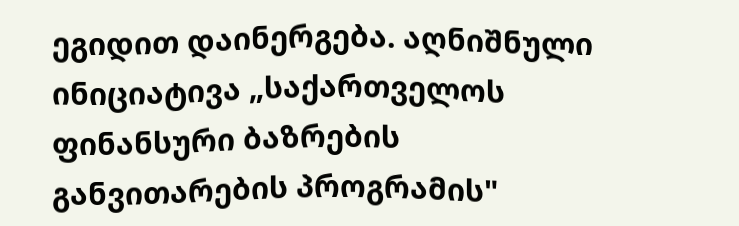ეგიდით დაინერგება. აღნიშნული ინიციატივა „საქართველოს ფინანსური ბაზრების განვითარების პროგრამის"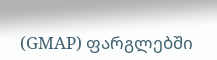(GMAP) ფარგლებში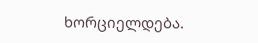ხორციელდება.